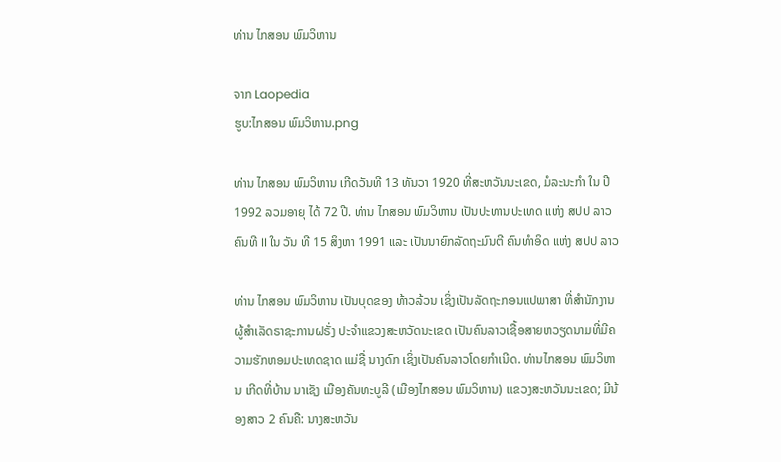ທ່ານ ໄກສອນ ພົມວິຫານ

ຈາກ Laopedia
ຮູບ:ໄກສອນ ພົມວິຫານ.png

ທ່ານ ໄກສອນ ພົມວິຫານ ເກີດວັນທີ 13 ທັນວາ 1920 ທີ່ສະຫວັນນະເຂດ, ມໍລະນະກຳ ໃນ ປີ 1992 ລວມອາຍຸ ໄດ້ 72 ປີ. ທ່ານ ໄກສອນ ພົມວິຫານ ເປັນປະທານປະເທດ ແຫ່ງ ສປປ ລາວ ຄົນທີ II ໃນ ວັນ ທີ 15 ສິງຫາ 1991 ແລະ ເປັນນາຍົກລັດຖະມົນຕີ ຄົນທໍາອິດ ແຫ່ງ ສປປ ລາວ

ທ່ານ ໄກສອນ ພົມວິຫານ ເປັນບຸດຂອງ ທ້າວລ້ວນ ເຊິ່ງເປັນລັດຖະກອນແປພາສາ ທີ່ສຳນັກງານຜູ້ສຳເລັດຣາຊະການຝຣັ່ງ ປະຈຳແຂວງສະຫວັດນະເຂດ ເປັນຄົນລາວເຊື້ອສາຍຫວຽດນາມທີ່ມີຄວາມຮັກຫອມປະເທດຊາດ ແມ່ຊື່ ນາງດົກ ເຊິ່ງເປັນຄົນລາວໂດຍກຳເນີດ. ທ່ານໄກສອນ ພົມວິຫານ ເກີດທີ່ບ້ານ ນາເຊັງ ເມືອງຄັນທະບູລີ (ເມືອງໄກສອນ ພົມວິຫານ) ແຂວງສະຫວັນນະເຂດ; ມີນ້ອງສາວ 2 ຄົນຄື: ນາງສະຫວັນ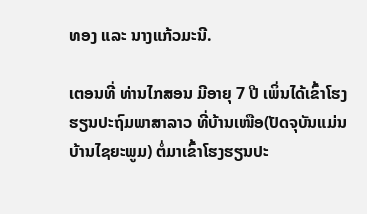ທອງ ແລະ ນາງແກ້ວມະນີ.

ເຕອນທີ່ ທ່ານໄກສອນ ມີອາຍຸ 7 ປີ ເພິ່ນໄດ້ເຂົ້າໂຮງຮຽນປະຖົມພາສາລາວ ທີ່ບ້ານເໜືອ(ປັດຈຸບັນແມ່ນ ບ້ານໄຊຍະພູມ) ຕໍ່ມາເຂົ້າໂຮງຮຽນປະ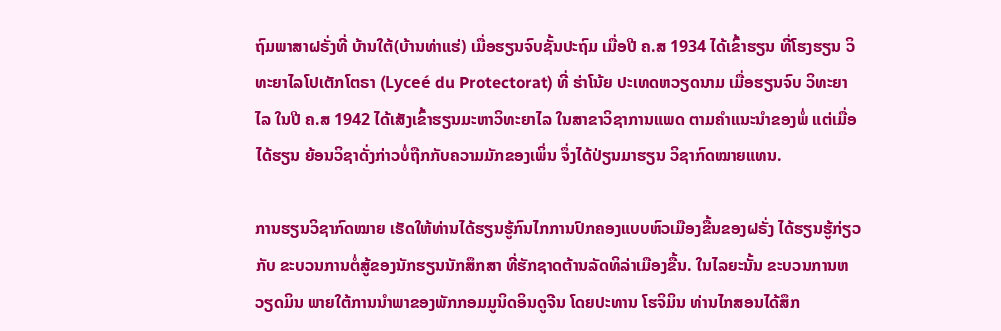ຖົມພາສາຝຣັ່ງທີ່ ບ້ານໃຕ້(ບ້ານທ່າແຮ່) ເມື່ອຮຽນຈົບຊັ້ນປະຖົມ ເມື່ອປີ ຄ.ສ 1934 ໄດ້ເຂົ້າຮຽນ ທີ່ໂຮງຮຽນ ວິທະຍາໄລໂປເຕັກໂຕຣາ (Lyceé du Protectorat) ທີ່ ຮ່າໂນ້ຍ ປະເທດຫວຽດນາມ ເມື່ອຮຽນຈົບ ວິທະຍາໄລ ໃນປີ ຄ.ສ 1942 ໄດ້ເສັງເຂົ້າຮຽນມະຫາວິທະຍາໄລ ໃນສາຂາວິຊາການແພດ ຕາມຄຳແນະນຳຂອງພໍ່ ແຕ່ເມື່ອໄດ້ຮຽນ ຍ້ອນວິຊາດັ່ງກ່າວບໍ່ຖືກກັບຄວາມມັກຂອງເພິ່ນ ຈຶ່ງໄດ້ປ່ຽນມາຮຽນ ວິຊາກົດໝາຍແທນ.

ການຮຽນວິຊາກົດໝາຍ ເຮັດໃຫ້ທ່ານໄດ້ຮຽນຮູ້ກົນໄກການປົກຄອງແບບຫົວເມືອງຂື້ນຂອງຝຣັ່ງ ໄດ້ຮຽນຮູ້ກ່ຽວກັບ ຂະບວນການຕໍ່ສູ້ຂອງນັກຮຽນນັກສຶກສາ ທີ່ຮັກຊາດຕ້ານລັດທິລ່າເມືອງຂື້ນ. ໃນໄລຍະນັ້ນ ຂະບວນການຫວຽດມິນ ພາຍໃຕ້ການນຳພາຂອງພັກກອມມູນິດອິນດູຈີນ ໂດຍປະທານ ໂຮຈິມິນ ທ່ານໄກສອນໄດ້ສຶກ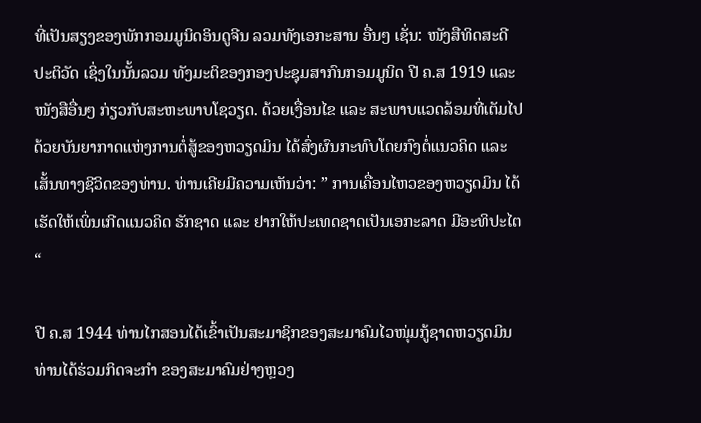ທີ່ເປັນສຽງຂອງພັກກອມມູນິດອິນດູຈີນ ລວມທັງເອກະສານ ອື່ນໆ ເຊັ່ນ: ໜັງສືທິດສະດີປະຕິວັດ ເຊິ່ງໃນນັ້ນລວມ ທັງມະຕິຂອງກອງປະຊຸມສາກົນກອມມູນິດ ປີ ຄ.ສ 1919 ແລະ ໜັງສືອື່ນໆ ກ່ຽວກັບສະຫະພາບໂຊວຽດ. ດ້ວຍເງື່ອນໄຂ ແລະ ສະພາບແວດລ້ອມທີ່ເຕັມໄປດ້ວຍບັນຍາກາດແຫ່ງການຕໍ່ສູ້ຂອງຫວຽດມິນ ໄດ້ສົ່ງຜົນກະທົບໂດຍກົງຕໍ່ແນວຄິດ ແລະ ເສັ້ນທາງຊີວິດຂອງທ່ານ. ທ່ານເຄີຍມີຄວາມເຫັນວ່າ: ” ການເຄື່ອນໄຫວຂອງຫວຽດມິນ ໄດ້ເຮັດໃຫ້ເພິ່ນເກີດແນວຄິດ ຮັກຊາດ ແລະ ຢາກໃຫ້ປະເທດຊາດເປັນເອກະລາດ ມີອະທິປະໄຕ “

ປີ ຄ.ສ 1944 ທ່ານໄກສອນໄດ້ເຂົ້າເປັນສະມາຊິກຂອງສະມາຄົມໄວໜຸ່ມກູ້ຊາດຫວຽດມິນ ທ່ານໄດ້ຮ່ວມກິດຈະກຳ ຂອງສະມາຄົມຢ່າງຫຼວງ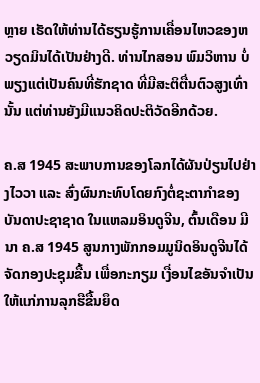ຫຼາຍ ເຮັດໃຫ້ທ່ານໄດ້ຮຽນຮູ້ການເຄື່ອນໄຫວຂອງຫວຽດມິນໄດ້ເປັນຢ່າງດີ. ທ່ານໄກສອນ ພົມວິຫານ ບໍ່ພຽງແຕ່ເປັນຄົນທີ່ຮັກຊາດ ທີ່ມີສະຕິຕື່ນຕົວສູງເທົ່ານັ້ນ ແຕ່ທ່ານຍັງມີແນວຄິດປະຕິວັດອີກດ້ວຍ.

ຄ.ສ 1945 ສະພາບການຂອງໂລກໄດ້ຜັນປ່ຽນໄປຢ່າງໄວວາ ແລະ ສົ່ງຜົນກະທົບໂດຍກົງຕໍ່ຊະຕາກຳຂອງບັນດາປະຊາຊາດ ໃນແຫລມອິນດູຈີນ, ຕົ້ນເດືອນ ມີນາ ຄ.ສ 1945 ສູນກາງພັກກອມມູນິດອິນດູຈີນໄດ້ຈັດກອງປະຊຸມຂື້ນ ເພື່ອກະກຽມ ເງື່ອນໄຂອັນຈຳເປັນໃຫ້ແກ່ການລຸກຮືຂື້ນຍຶດ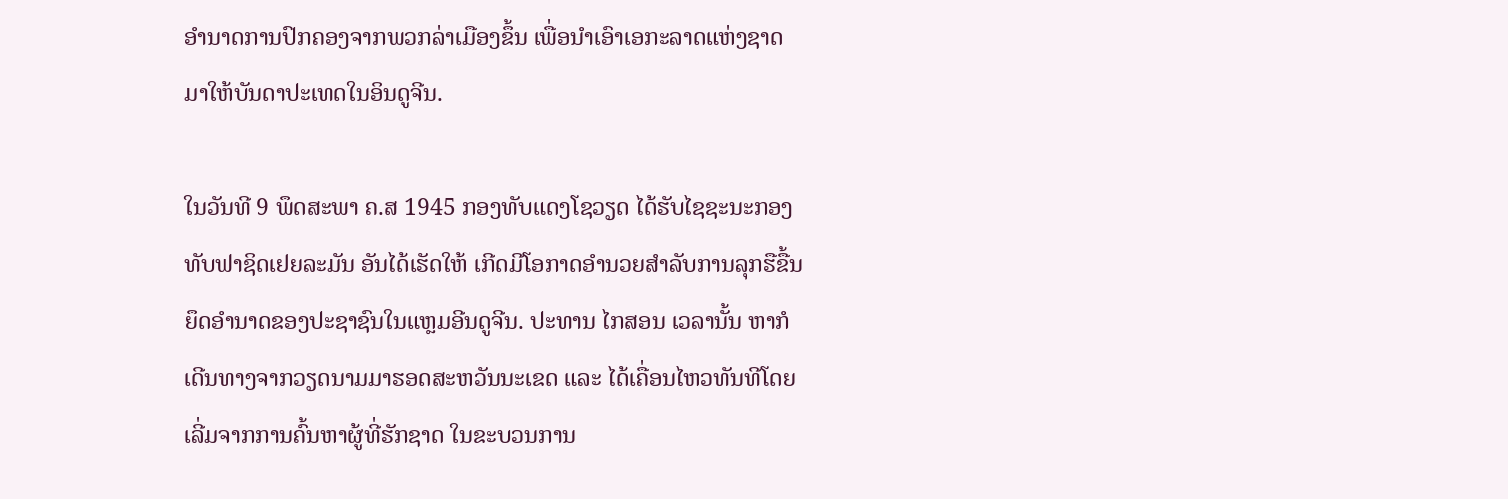ອຳນາດການປົກຄອງຈາກພວກລ່າເມືອງຂຶ້ນ ເພື່ອນໍາເອົາເອກະລາດແຫ່ງຊາດ ມາໃຫ້ບັນດາປະເທດໃນອິນດູຈີນ.

ໃນວັນທີ 9 ພຶດສະພາ ຄ.ສ 1945 ກອງທັບແດງໂຊວຽດ ໄດ້ຮັບໄຊຊະນະກອງທັບຟາຊິດເຢຍລະມັນ ອັນໄດ້ເຮັດໃຫ້ ເກີດມີໂອກາດອຳນວຍສຳລັບການລຸກຮືຂື້ນຍຶດອຳນາດຂອງປະຊາຊົນໃນແຫຼມອີນດູຈີນ. ປະທານ ໄກສອນ ເວລານັ້ນ ຫາກໍເດີນທາງຈາກວຽດນາມມາຮອດສະຫວັນນະເຂດ ແລະ ໄດ້ເຄື່ອນໄຫວທັນທີໂດຍເລີ່ມຈາກການຄົ້ນຫາຜູ້ທີ່ຮັກຊາດ ໃນຂະບວນການ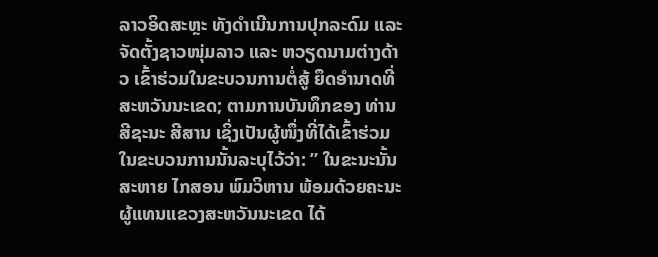ລາວອິດສະຫຼະ ທັງດຳເນີນການປຸກລະດົມ ແລະ ຈັດຕັ້ງຊາວໜຸ່ມລາວ ແລະ ຫວຽດນາມຕ່າງດ້າວ ເຂົ້າຮ່ວມໃນຂະບວນການຕໍ່ສູ້ ຍຶດອຳນາດທີ່ສະຫວັນນະເຂດ; ຕາມການບັນທຶກຂອງ ທ່ານ ສີຊະນະ ສີສານ ເຊິ່ງເປັນຜູ້ໜຶ່ງທີ່ໄດ້ເຂົ້າຮ່ວມໃນຂະບວນການນັ້ນລະບຸໄວ້ວ່າ: ” ໃນຂະນະນັ້ນ ສະຫາຍ ໄກສອນ ພົມວິຫານ ພ້ອມດ້ວຍຄະນະຜູ້ແທນແຂວງສະຫວັນນະເຂດ ໄດ້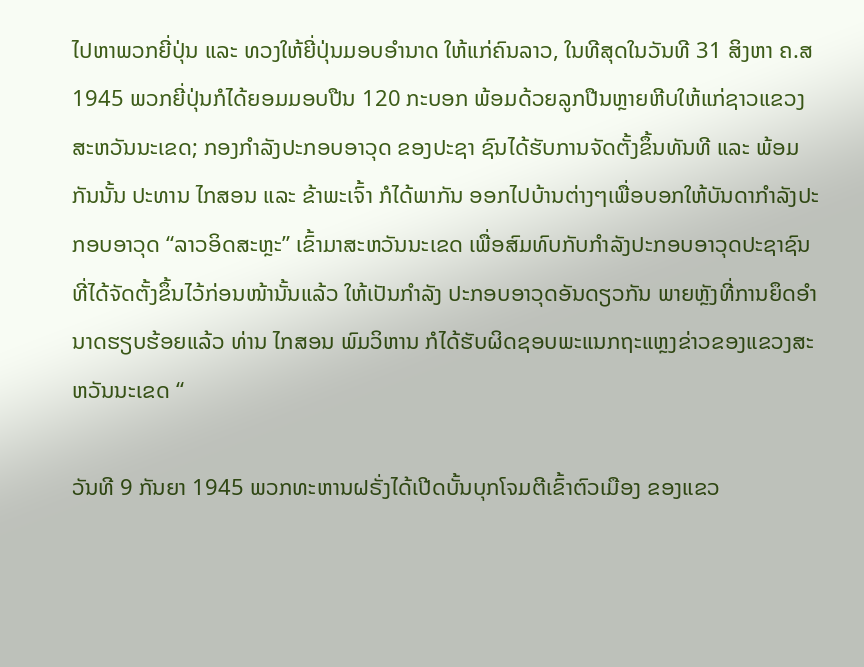ໄປຫາພວກຍີ່ປຸ່ນ ແລະ ທວງໃຫ້ຍີ່ປຸ່ນມອບອຳນາດ ໃຫ້ແກ່ຄົນລາວ, ໃນທີສຸດໃນວັນທີ 31 ສິງຫາ ຄ.ສ 1945 ພວກຍີ່ປຸ່ນກໍໄດ້ຍອມມອບປືນ 120 ກະບອກ ພ້ອມດ້ວຍລູກປືນຫຼາຍຫີບໃຫ້ແກ່ຊາວແຂວງສະຫວັນນະເຂດ; ກອງກໍາລັງປະກອບອາວຸດ ຂອງປະຊາ ຊົນໄດ້ຮັບການຈັດຕັ້ງຂຶ້ນທັນທີ ແລະ ພ້ອມກັນນັ້ນ ປະທານ ໄກສອນ ແລະ ຂ້າພະເຈົ້າ ກໍໄດ້ພາກັນ ອອກໄປບ້ານຕ່າງໆເພື່ອບອກໃຫ້ບັນດາກຳລັງປະກອບອາວຸດ “ລາວອິດສະຫຼະ” ເຂົ້າມາສະຫວັນນະເຂດ ເພື່ອສົມທົບກັບກຳລັງປະກອບອາວຸດປະຊາຊົນ ທີ່ໄດ້ຈັດຕັ້ງຂຶ້ນໄວ້ກ່ອນໜ້ານັ້ນແລ້ວ ໃຫ້ເປັນກຳລັງ ປະກອບອາວຸດອັນດຽວກັນ ພາຍຫຼັງທີ່ການຍຶດອຳນາດຮຽບຮ້ອຍແລ້ວ ທ່ານ ໄກສອນ ພົມວິຫານ ກໍໄດ້ຮັບຜິດຊອບພະແນກຖະແຫຼງຂ່າວຂອງແຂວງສະຫວັນນະເຂດ “

ວັນທີ 9 ກັນຍາ 1945 ພວກທະຫານຝຣັ່ງໄດ້ເປີດບັ້ນບຸກໂຈມຕີເຂົ້າຕົວເມືອງ ຂອງແຂວ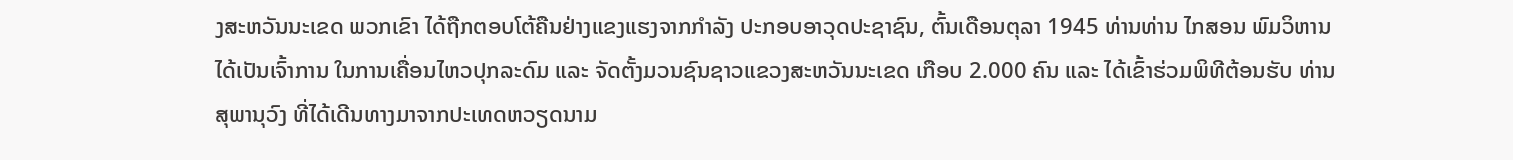ງສະຫວັນນະເຂດ ພວກເຂົາ ໄດ້ຖືກຕອບໂຕ້ຄືນຢ່າງແຂງແຮງຈາກກຳລັງ ປະກອບອາວຸດປະຊາຊົນ, ຕົ້ນເດືອນຕຸລາ 1945 ທ່ານທ່ານ ໄກສອນ ພົມວິຫານ ໄດ້ເປັນເຈົ້າການ ໃນການເຄື່ອນໄຫວປຸກລະດົມ ແລະ ຈັດຕັ້ງມວນຊົນຊາວແຂວງສະຫວັນນະເຂດ ເກືອບ 2.000 ຄົນ ແລະ ໄດ້ເຂົ້າຮ່ວມພິທີຕ້ອນຮັບ ທ່ານ ສຸພານຸວົງ ທີ່ໄດ້ເດີນທາງມາຈາກປະເທດຫວຽດນາມ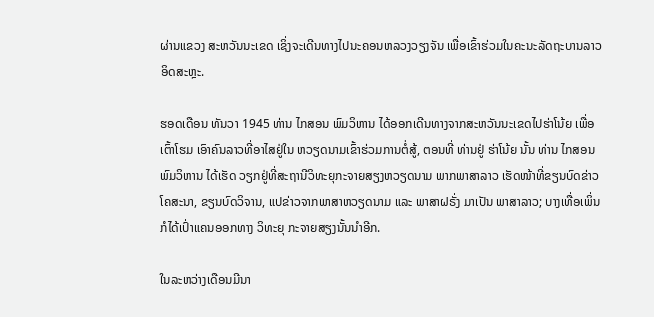ຜ່ານແຂວງ ສະຫວັນນະເຂດ ເຊິ່ງຈະເດີນທາງໄປນະຄອນຫລວງວຽງຈັນ ເພື່ອເຂົ້າຮ່ວມໃນຄະນະລັດຖະບານລາວອິດສະຫຼະ.

ຮອດເດືອນ ທັນວາ 1945 ທ່ານ ໄກສອນ ພົມວິຫານ ໄດ້ອອກເດີນທາງຈາກສະຫວັນນະເຂດໄປຮ່າໂນ້ຍ ເພື່ອເຕົ້າໂຮມ ເອົາຄົນລາວທີ່ອາໄສຢູ່ໃນ ຫວຽດນາມເຂົ້າຮ່ວມການຕໍ່ສູ້, ຕອນທີ່ ທ່ານຢູ່ ຮ່າໂນ້ຍ ນັ້ນ ທ່ານ ໄກສອນ ພົມວິຫານ ໄດ້ເຮັດ ວຽກຢູ່ທີ່ສະຖານີວິທະຍຸກະຈາຍສຽງຫວຽດນາມ ພາກພາສາລາວ ເຮັດໜ້າທີ່ຂຽນບົດຂ່າວໂຄສະນາ, ຂຽນບົດວິຈານ, ແປຂ່າວຈາກພາສາຫວຽດນາມ ແລະ ພາສາຝຣັ່ງ ມາເປັນ ພາສາລາວ; ບາງເທື່ອເພິ່ນກໍໄດ້ເປົ່າແຄນອອກທາງ ວິທະຍຸ ກະຈາຍສຽງນັ້ນນໍາອີກ.

ໃນລະຫວ່າງເດືອນມີນາ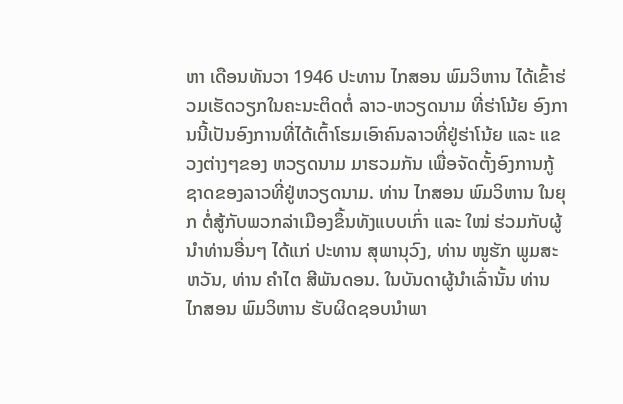ຫາ ເດືອນທັນວາ 1946 ປະທານ ໄກສອນ ພົມວິຫານ ໄດ້ເຂົ້າຮ່ວມເຮັດວຽກໃນຄະນະຕິດຕໍ່ ລາວ-ຫວຽດນາມ ທີ່ຮ່າໂນ້ຍ ອົງການນີ້ເປັນອົງການທີ່ໄດ້ເຕົ້າໂຮມເອົາຄົນລາວທີ່ຢູ່ຮ່າໂນ້ຍ ແລະ ແຂວງຕ່າງໆຂອງ ຫວຽດນາມ ມາຮວມກັນ ເພື່ອຈັດຕັ້ງອົງການກູ້ຊາດຂອງລາວທີ່ຢູ່ຫວຽດນາມ. ທ່ານ ໄກສອນ ພົມວິຫານ ໃນຍຸກ ຕໍ່ສູ້ກັບພວກລ່າເມືອງຂຶ້ນທັງແບບເກົ່າ ແລະ ໃໝ່ ຮ່ວມກັບຜູ້ນຳທ່ານອື່ນໆ ໄດ້ແກ່ ປະທານ ສຸພານຸວົງ, ທ່ານ ໜູຮັກ ພູມສະຫວັນ, ທ່ານ ຄຳໄຕ ສີພັນດອນ. ໃນບັນດາຜູ້ນໍາເລົ່ານັ້ນ ທ່ານ ໄກສອນ ພົມວິຫານ ຮັບຜິດຊອບນຳພາ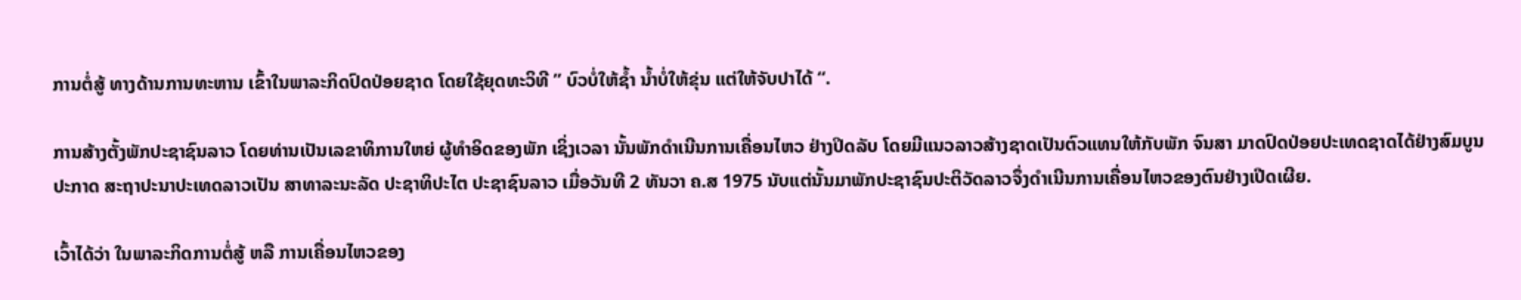ການຕໍ່ສູ້ ທາງດ້ານການທະຫານ ເຂົ້າໃນພາລະກິດປົດປ່ອຍຊາດ ໂດຍໃຊ້ຍຸດທະວິທີ ” ບົວບໍ່ໃຫ້ຊ້ຳ ນ້ຳບໍ່ໃຫ້ຂຸ່ນ ແຕ່ໃຫ້ຈັບປາໄດ້ “.

ການສ້າງຕັ້ງພັກປະຊາຊົນລາວ ໂດຍທ່ານເປັນເລຂາທິການໃຫຍ່ ຜູ້ທຳອິດຂອງພັກ ເຊິ່ງເວລາ ນັ້ນພັກດຳເນີນການເຄື່ອນໄຫວ ຢ່າງປິດລັບ ໂດຍມີແນວລາວສ້າງຊາດເປັນຕົວແທນໃຫ້ກັບພັກ ຈົນສາ ມາດປົດປ່ອຍປະເທດຊາດໄດ້ຢ່າງສົມບູນ ປະກາດ ສະຖາປະນາປະເທດລາວເປັນ ສາທາລະນະລັດ ປະຊາທິປະໄຕ ປະຊາຊົນລາວ ເມື່ອວັນທີ 2 ທັນວາ ຄ.ສ 1975 ນັບແຕ່ນັ້ນມາພັກປະຊາຊົນປະຕິວັດລາວຈຶ່ງດຳເນີນການເຄື່ອນໄຫວຂອງຕົນຢ່າງເປີດເຜີຍ.

ເວົ້າໄດ້ວ່າ ໃນພາລະກິດການຕໍ່ສູ້ ຫລື ການເຄື່ອນໄຫວຂອງ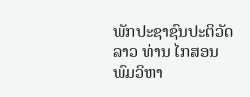ພັກປະຊາຊົນປະຕິວັດລາວ ທ່ານ ໄກສອນ ພົມວິຫາ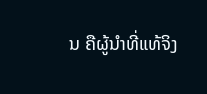ນ ຄືຜູ້ນຳທີ່ແທ້ຈິງ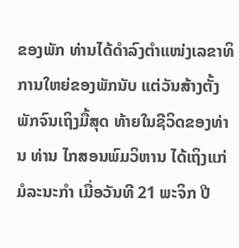ຂອງພັກ ທ່ານໄດ້ດຳລົງຕຳແໜ່ງເລຂາທິການໃຫຍ່ຂອງພັກນັບ ແຕ່ວັນສ້າງຕັ້ງພັກຈົນເຖິງມື້ສຸດ ທ້າຍໃນຊີວິດຂອງທ່ານ ທ່ານ ໄກສອນພົມວິຫານ ໄດ້ເຖິງແກ່ມໍລະນະກຳ ເມື່ອວັນທີ 21 ພະຈິກ ປີ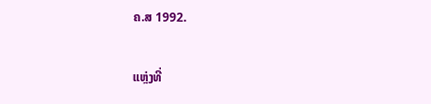ຄ.ສ 1992.


ແຫຼ່ງທີ່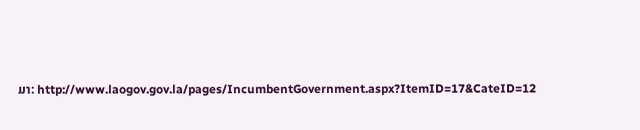ມາ: http://www.laogov.gov.la/pages/IncumbentGovernment.aspx?ItemID=17&CateID=12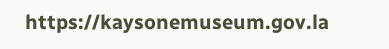https://kaysonemuseum.gov.la